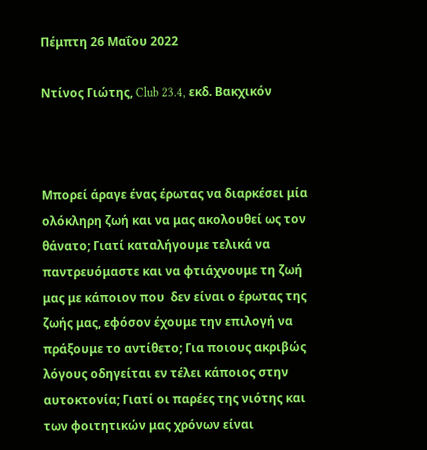Πέμπτη 26 Μαΐου 2022

Ντίνος Γιώτης, Club 23.4, εκδ. Βακχικόν



Μπορεί άραγε ένας έρωτας να διαρκέσει μία ολόκληρη ζωή και να μας ακολουθεί ως τον θάνατο; Γιατί καταλήγουμε τελικά να παντρευόμαστε και να φτιάχνουμε τη ζωή μας με κάποιον που  δεν είναι ο έρωτας της ζωής μας, εφόσον έχουμε την επιλογή να πράξουμε το αντίθετο; Για ποιους ακριβώς λόγους οδηγείται εν τέλει κάποιος στην αυτοκτονία; Γιατί οι παρέες της νιότης και των φοιτητικών μας χρόνων είναι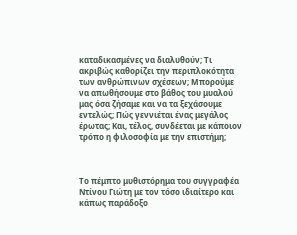καταδικασμένες να διαλυθούν; Τι ακριβώς καθορίζει την περιπλοκότητα των ανθρώπινων σχέσεων; Μπορούμε να απωθήσουμε στο βάθος του μυαλού μας όσα ζήσαμε και να τα ξεχάσουμε εντελώς; Πώς γεννιέται ένας μεγάλος έρωτας; Και, τέλος, συνδέεται με κάποιον τρόπο η φιλοσοφία με την επιστήμη;



Το πέμπτο μυθιστόρημα του συγγραφέα Ντίνου Γιώτη με τον τόσο ιδιαίτερο και κάπως παράδοξο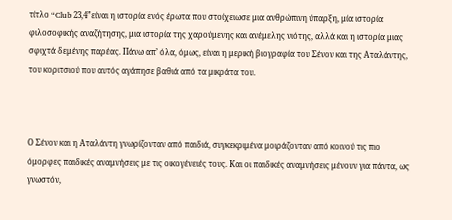τίτλο “Club 23,4”είναι η ιστορία ενός έρωτα που στοίχειωσε μια ανθρώπινη ύπαρξη, μία ιστορία φιλοσοφικής αναζήτησης, μια ιστορία της χαρούμενης και ανέμελης νιότης, αλλά και η ιστορία μιας σφιχτά δεμένης παρέας. Πάνω απ’ όλα, όμως, είναι η μερική βιογραφία του Σένον και της Αταλάντης, του κοριτσιού που αυτός αγάπησε βαθιά από τα μικράτα του.



Ο Σένον και η Αταλάντη γνωρίζονταν από παιδιά, συγκεκριμένα μοιράζονταν από κοινού τις πιο όμορφες παιδικές αναμνήσεις με τις οικογένειές τους. Και οι παιδικές αναμνήσεις μένουν για πάντα, ως γνωστόν,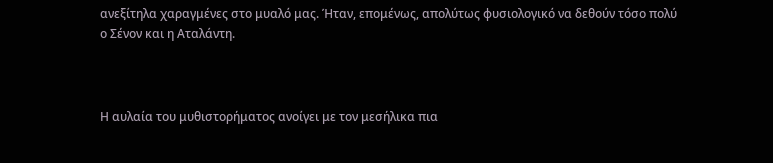ανεξίτηλα χαραγμένες στο μυαλό μας. Ήταν, επομένως, απολύτως φυσιολογικό να δεθούν τόσο πολύ ο Σένον και η Αταλάντη.



Η αυλαία του μυθιστορήματος ανοίγει με τον μεσήλικα πια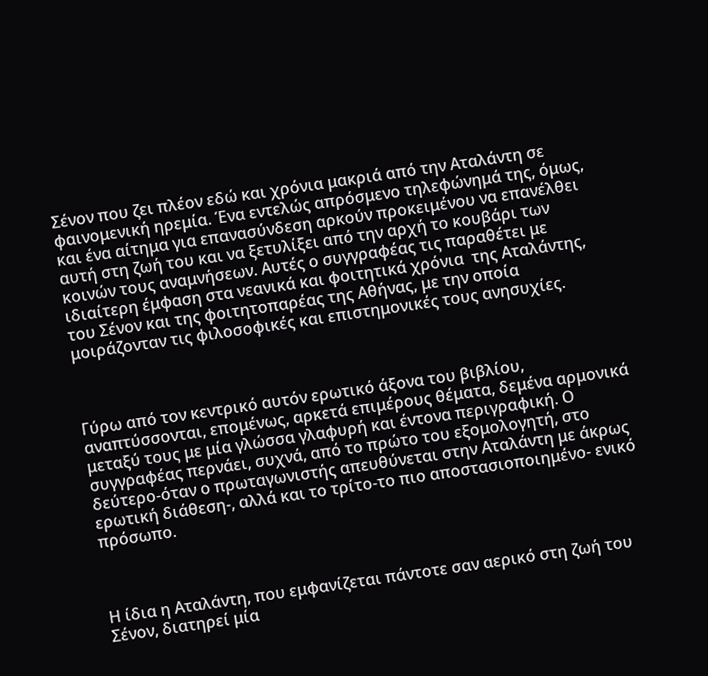Σένον που ζει πλέον εδώ και χρόνια μακριά από την Αταλάντη σε φαινομενική ηρεμία. Ένα εντελώς απρόσμενο τηλεφώνημά της, όμως, και ένα αίτημα για επανασύνδεση αρκούν προκειμένου να επανέλθει αυτή στη ζωή του και να ξετυλίξει από την αρχή το κουβάρι των κοινών τους αναμνήσεων. Αυτές ο συγγραφέας τις παραθέτει με ιδιαίτερη έμφαση στα νεανικά και φοιτητικά χρόνια  της Αταλάντης, του Σένον και της φοιτητοπαρέας της Αθήνας, με την οποία μοιράζονταν τις φιλοσοφικές και επιστημονικές τους ανησυχίες.



Γύρω από τον κεντρικό αυτόν ερωτικό άξονα του βιβλίου, αναπτύσσονται, επομένως, αρκετά επιμέρους θέματα, δεμένα αρμονικά μεταξύ τους με μία γλώσσα γλαφυρή και έντονα περιγραφική. Ο συγγραφέας περνάει, συχνά, από το πρώτο του εξομολογητή, στο δεύτερο-όταν ο πρωταγωνιστής απευθύνεται στην Αταλάντη με άκρως ερωτική διάθεση-, αλλά και το τρίτο-το πιο αποστασιοποιημένο- ενικό πρόσωπο.



Η ίδια η Αταλάντη, που εμφανίζεται πάντοτε σαν αερικό στη ζωή του Σένον, διατηρεί μία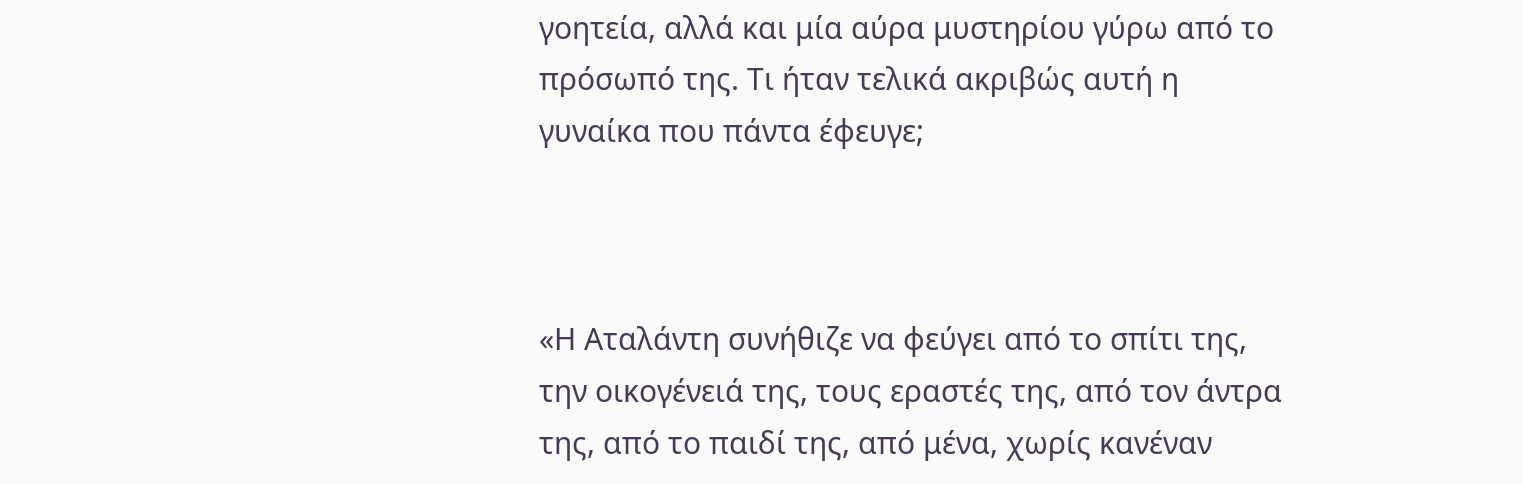γοητεία, αλλά και μία αύρα μυστηρίου γύρω από το πρόσωπό της. Τι ήταν τελικά ακριβώς αυτή η γυναίκα που πάντα έφευγε;



«Η Αταλάντη συνήθιζε να φεύγει από το σπίτι της, την οικογένειά της, τους εραστές της, από τον άντρα της, από το παιδί της, από μένα, χωρίς κανέναν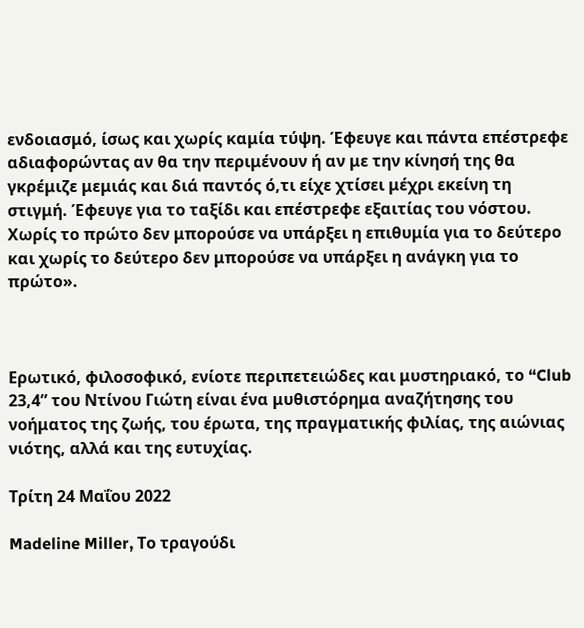ενδοιασμό, ίσως και χωρίς καμία τύψη. Έφευγε και πάντα επέστρεφε αδιαφορώντας αν θα την περιμένουν ή αν με την κίνησή της θα γκρέμιζε μεμιάς και διά παντός ό,τι είχε χτίσει μέχρι εκείνη τη στιγμή. Έφευγε για το ταξίδι και επέστρεφε εξαιτίας του νόστου. Χωρίς το πρώτο δεν μπορούσε να υπάρξει η επιθυμία για το δεύτερο και χωρίς το δεύτερο δεν μπορούσε να υπάρξει η ανάγκη για το πρώτο».



Ερωτικό, φιλοσοφικό, ενίοτε περιπετειώδες και μυστηριακό, το “Club 23,4” του Ντίνου Γιώτη είναι ένα μυθιστόρημα αναζήτησης του νοήματος της ζωής, του έρωτα, της πραγματικής φιλίας, της αιώνιας νιότης, αλλά και της ευτυχίας.

Τρίτη 24 Μαΐου 2022

Madeline Miller, Το τραγούδι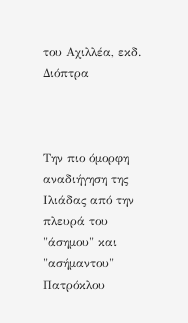του Αχιλλέα, εκδ. Διόπτρα



Την πιο όμορφη αναδιήγηση της Ιλιάδας από την πλευρά του "άσημου" και "ασήμαντου" Πατρόκλου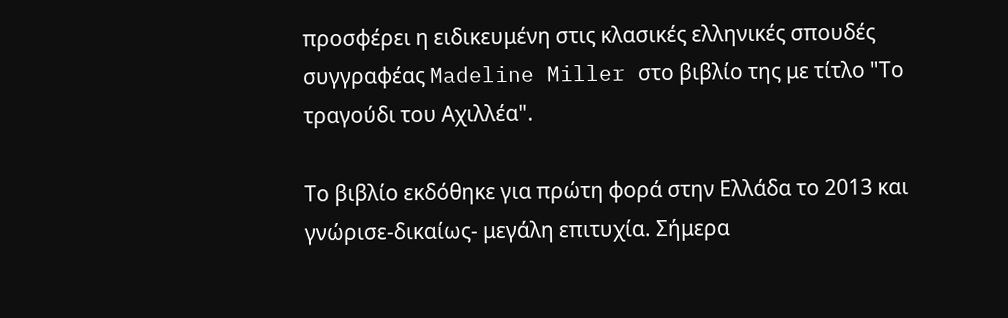προσφέρει η ειδικευμένη στις κλασικές ελληνικές σπουδές συγγραφέας Madeline Miller στο βιβλίο της με τίτλο "Το τραγούδι του Αχιλλέα".

Το βιβλίο εκδόθηκε για πρώτη φορά στην Ελλάδα το 2013 και γνώρισε-δικαίως- μεγάλη επιτυχία. Σήμερα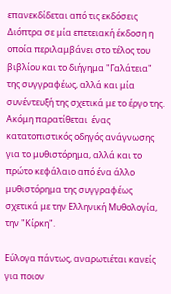επανεκδίδεται από τις εκδόσεις Διόπτρα σε μία επετειακή έκδοση η οποία περιλαμβάνει στο τέλος του βιβλίου και το διήγημα "Γαλάτεια" της συγγραφέως, αλλά και μία συνέντευξή της σχετικά με το έργο της. Ακόμη παρατίθεται  ένας κατατοπιστικός οδηγός ανάγνωσης για το μυθιστόρημα, αλλά και το πρώτο κεφάλαιο από ένα άλλο μυθιστόρημα της συγγραφέως σχετικά με την Ελληνική Μυθολογία, την "Κίρκη".

Εύλογα πάντως, αναρωτιέται κανείς για ποιον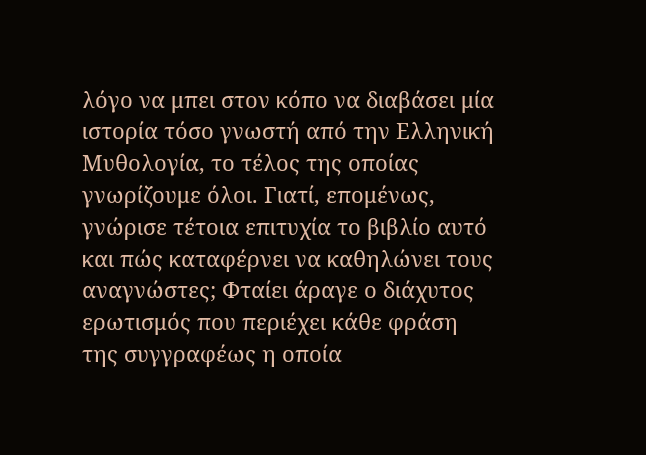λόγο να μπει στον κόπο να διαβάσει μία ιστορία τόσο γνωστή από την Ελληνική Μυθολογία, το τέλος της οποίας γνωρίζουμε όλοι. Γιατί, επομένως, γνώρισε τέτοια επιτυχία το βιβλίο αυτό και πώς καταφέρνει να καθηλώνει τους αναγνώστες; Φταίει άραγε ο διάχυτος ερωτισμός που περιέχει κάθε φράση της συγγραφέως η οποία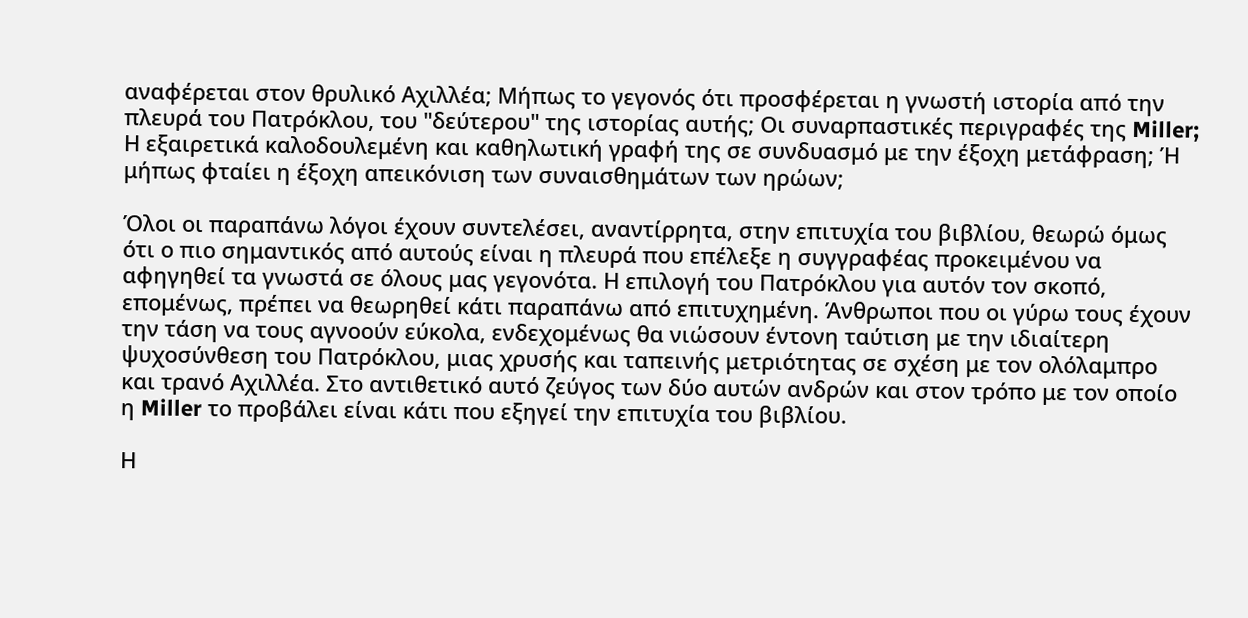αναφέρεται στον θρυλικό Αχιλλέα; Μήπως το γεγονός ότι προσφέρεται η γνωστή ιστορία από την πλευρά του Πατρόκλου, του "δεύτερου" της ιστορίας αυτής; Οι συναρπαστικές περιγραφές της Miller; Η εξαιρετικά καλοδουλεμένη και καθηλωτική γραφή της σε συνδυασμό με την έξοχη μετάφραση; Ή μήπως φταίει η έξοχη απεικόνιση των συναισθημάτων των ηρώων;

Όλοι οι παραπάνω λόγοι έχουν συντελέσει, αναντίρρητα, στην επιτυχία του βιβλίου, θεωρώ όμως ότι ο πιο σημαντικός από αυτούς είναι η πλευρά που επέλεξε η συγγραφέας προκειμένου να αφηγηθεί τα γνωστά σε όλους μας γεγονότα. Η επιλογή του Πατρόκλου για αυτόν τον σκοπό, επομένως, πρέπει να θεωρηθεί κάτι παραπάνω από επιτυχημένη. Άνθρωποι που οι γύρω τους έχουν την τάση να τους αγνοούν εύκολα, ενδεχομένως θα νιώσουν έντονη ταύτιση με την ιδιαίτερη ψυχοσύνθεση του Πατρόκλου, μιας χρυσής και ταπεινής μετριότητας σε σχέση με τον ολόλαμπρο και τρανό Αχιλλέα. Στο αντιθετικό αυτό ζεύγος των δύο αυτών ανδρών και στον τρόπο με τον οποίο η Miller το προβάλει είναι κάτι που εξηγεί την επιτυχία του βιβλίου.

Η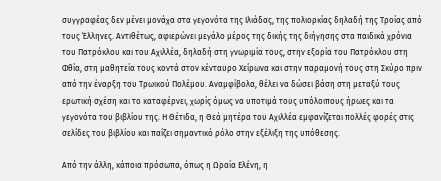συγγραφέας δεν μένει μονάχα στα γεγονότα της Ιλιάδας, της πολιορκίας δηλαδή της Τροίας από τους Έλληνες. Αντιθέτως, αφιερώνει μεγάλο μέρος της δικής της διήγησης στα παιδικά χρόνια του Πατρόκλου και του Αχιλλέα, δηλαδή στη γνωριμία τους, στην εξορία του Πατρόκλου στη Φθία, στη μαθητεία τους κοντά στον κένταυρο Χείρωνα και στην παραμονή τους στη Σκύρο πριν από την έναρξη του Τρωικού Πολέμου. Αναμφίβολα, θέλει να δώσει βάση στη μεταξύ τους ερωτική σχέση και το καταφέρνει, χωρίς όμως να υποτιμά τους υπόλοιπους ήρωες και τα γεγονότα του βιβλίου της. Η Θέτιδα, η Θεά μητέρα του Αχιλλέα εμφανίζεται πολλές φορές στις σελίδες του βιβλίου και παίζει σημαντικό ρόλο στην εξέλιξη της υπόθεσης.

Από την άλλη, κάποια πρόσωπα, όπως η Ωραία Ελένη, η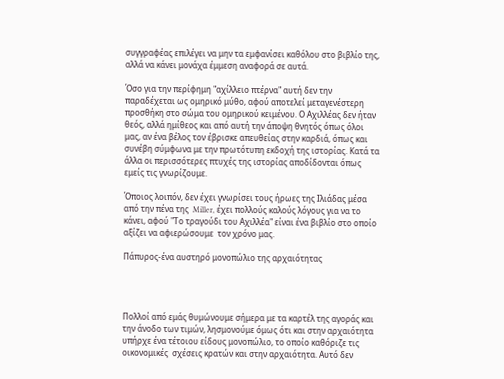συγγραφέας επιλέγει να μην τα εμφανίσει καθόλου στο βιβλίο της, αλλά να κάνει μονάχα έμμεση αναφορά σε αυτά.

Όσο για την περίφημη "αχίλλειο πτέρνα" αυτή δεν την παραδέχεται ως ομηρικό μύθο, αφού αποτελεί μεταγενέστερη προσθήκη στο σώμα του ομηρικού κειμένου. Ο Αχιλλέας δεν ήταν θεός, αλλά ημίθεος και από αυτή την άποψη θνητός όπως όλοι μας, αν ένα βέλος τον έβρισκε απευθείας στην καρδιά, όπως και συνέβη σύμφωνα με την πρωτότυπη εκδοχή της ιστορίας. Κατά τα άλλα οι περισσότερες πτυχές της ιστορίας αποδίδονται όπως εμείς τις γνωρίζουμε.

Όποιος λοιπόν, δεν έχει γνωρίσει τους ήρωες της Ιλιάδας μέσα από την πένα της  Miller, έχει πολλούς καλούς λόγους για να το κάνει, αφού "Το τραγούδι του Αχιλλέα" είναι ένα βιβλίο στο οποίο αξίζει να αφιερώσουμε  τον χρόνο μας.

Πάπυρος-ένα αυστηρό μονοπώλιο της αρχαιότητας




Πολλοί από εμάς θυμώνουμε σήμερα με τα καρτέλ της αγοράς και την άνοδο των τιμών, λησμονούμε όμως ότι και στην αρχαιότητα υπήρχε ένα τέτοιου είδους μονοπώλιο, το οποίο καθόριζε τις οικονομικές  σχέσεις κρατών και στην αρχαιότητα. Αυτό δεν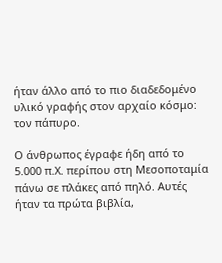ήταν άλλο από το πιο διαδεδομένο υλικό γραφής στον αρχαίο κόσμο: τον πάπυρο.

Ο άνθρωπος έγραφε ήδη από το 5.000 π.Χ. περίπου στη Μεσοποταμία πάνω σε πλάκες από πηλό. Αυτές ήταν τα πρώτα βιβλία,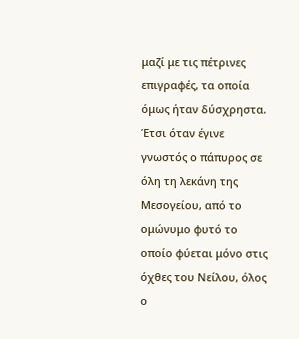μαζί με τις πέτρινες επιγραφές, τα οποία όμως ήταν δύσχρηστα. Έτσι όταν έγινε γνωστός ο πάπυρος σε όλη τη λεκάνη της Μεσογείου, από το ομώνυμο φυτό το οποίο φύεται μόνο στις όχθες του Νείλου, όλος ο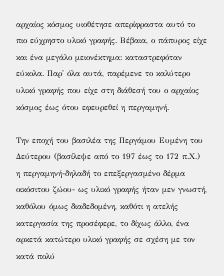αρχαίος κόσμος υιοθέτησε απερίφραστα αυτό το πιο εύχρηστο υλικό γραφής. Βέβαια, ο πάπυρος είχε και ένα μεγάλο μειονέκτημα: καταστρεφόταν εύκολα. Παρ' όλα αυτά, παρέμενε το καλύτερο υλικό γραφής που είχε στη διάθεσή του ο αρχαίος κόσμος έως ότου εφευρεθεί η περγαμηνή.

Την εποχή του βασιλέα της Περγάμου Ευμένη του Δεύτερου (βασίλεψε από το 197 έως το 172 π.Χ.)  η περγαμηνή-δηλαδή το επεξεργασμένο δέρμα οικόσιτου ζώου- ως υλικό γραφής ήταν μεν γνωστή, καθόλου όμως διαδεδομένη, καθότι η ατελής κατεργασία της προσέφερε, το δίχως άλλο, ένα αρκετά κατώτερο υλικό γραφής σε σχέση με τον κατά πολύ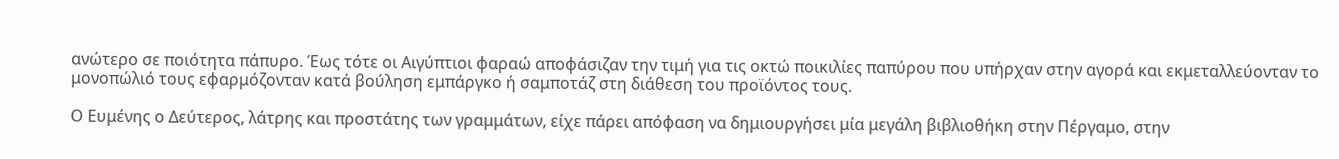ανώτερο σε ποιότητα πάπυρο. Έως τότε οι Αιγύπτιοι φαραώ αποφάσιζαν την τιμή για τις οκτώ ποικιλίες παπύρου που υπήρχαν στην αγορά και εκμεταλλεύονταν το μονοπώλιό τους εφαρμόζονταν κατά βούληση εμπάργκο ή σαμποτάζ στη διάθεση του προϊόντος τους.

Ο Ευμένης ο Δεύτερος, λάτρης και προστάτης των γραμμάτων, είχε πάρει απόφαση να δημιουργήσει μία μεγάλη βιβλιοθήκη στην Πέργαμο, στην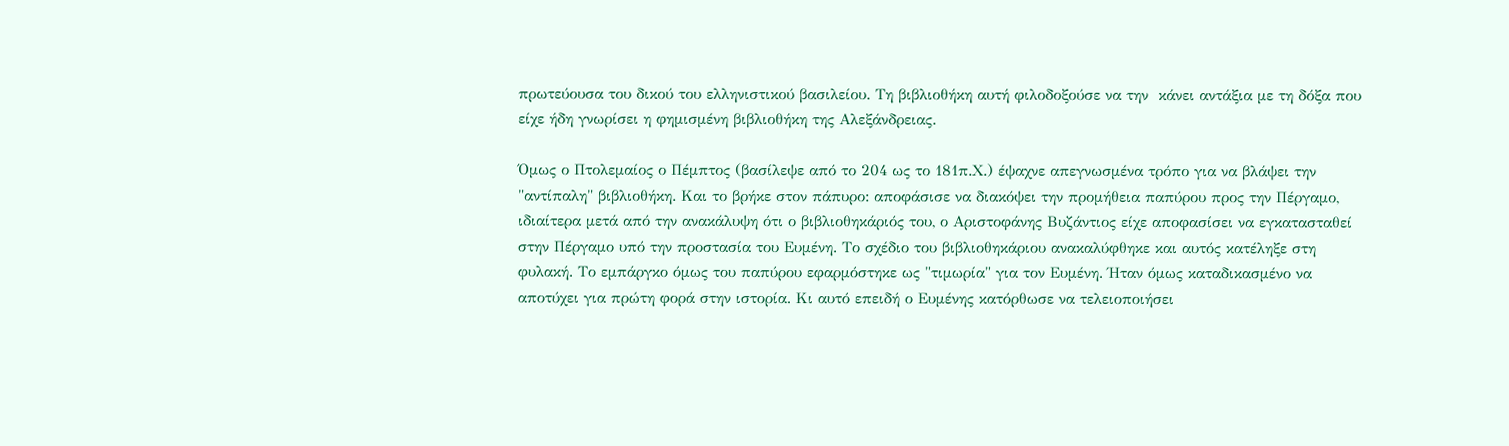πρωτεύουσα του δικού του ελληνιστικού βασιλείου. Τη βιβλιοθήκη αυτή φιλοδοξούσε να την  κάνει αντάξια με τη δόξα που είχε ήδη γνωρίσει η φημισμένη βιβλιοθήκη της Αλεξάνδρειας.

Όμως ο Πτολεμαίος ο Πέμπτος (βασίλεψε από το 204 ως το 181π.Χ.) έψαχνε απεγνωσμένα τρόπο για να βλάψει την "αντίπαλη" βιβλιοθήκη. Και το βρήκε στον πάπυρο: αποφάσισε να διακόψει την προμήθεια παπύρου προς την Πέργαμο, ιδιαίτερα μετά από την ανακάλυψη ότι ο βιβλιοθηκάριός του, ο Αριστοφάνης Βυζάντιος είχε αποφασίσει να εγκατασταθεί στην Πέργαμο υπό την προστασία του Ευμένη. Το σχέδιο του βιβλιοθηκάριου ανακαλύφθηκε και αυτός κατέληξε στη φυλακή. Το εμπάργκο όμως του παπύρου εφαρμόστηκε ως "τιμωρία" για τον Ευμένη. Ήταν όμως καταδικασμένο να αποτύχει για πρώτη φορά στην ιστορία. Κι αυτό επειδή ο Ευμένης κατόρθωσε να τελειοποιήσει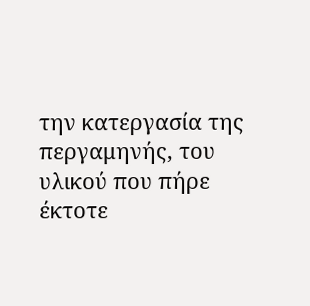την κατεργασία της περγαμηνής, του υλικού που πήρε έκτοτε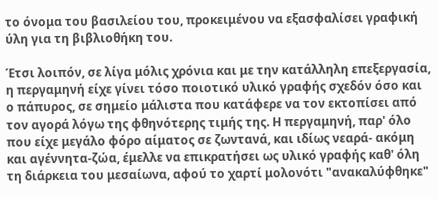το όνομα του βασιλείου του, προκειμένου να εξασφαλίσει γραφική ύλη για τη βιβλιοθήκη του.

Έτσι λοιπόν, σε λίγα μόλις χρόνια και με την κατάλληλη επεξεργασία, η περγαμηνή είχε γίνει τόσο ποιοτικό υλικό γραφής σχεδόν όσο και ο πάπυρος, σε σημείο μάλιστα που κατάφερε να τον εκτοπίσει από τον αγορά λόγω της φθηνότερης τιμής της. Η περγαμηνή, παρ' όλο που είχε μεγάλο φόρο αίματος σε ζωντανά, και ιδίως νεαρά- ακόμη και αγέννητα-ζώα, έμελλε να επικρατήσει ως υλικό γραφής καθ' όλη τη διάρκεια του μεσαίωνα, αφού το χαρτί μολονότι "ανακαλύφθηκε"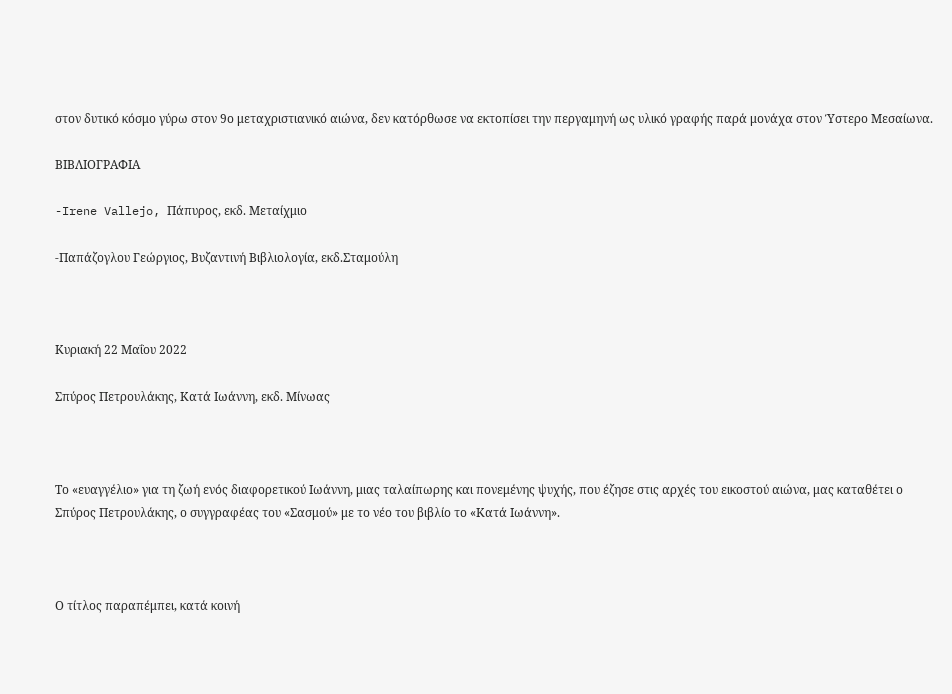στον δυτικό κόσμο γύρω στον 9ο μεταχριστιανικό αιώνα, δεν κατόρθωσε να εκτοπίσει την περγαμηνή ως υλικό γραφής παρά μονάχα στον Ύστερο Μεσαίωνα.

ΒΙΒΛΙΟΓΡΑΦΙΑ

-Irene Vallejo, Πάπυρος, εκδ. Μεταίχμιο

-Παπάζογλου Γεώργιος, Βυζαντινή Βιβλιολογία, εκδ.Σταμούλη



Κυριακή 22 Μαΐου 2022

Σπύρος Πετρουλάκης, Κατά Ιωάννη, εκδ. Μίνωας



Το «ευαγγέλιο» για τη ζωή ενός διαφορετικού Ιωάννη, μιας ταλαίπωρης και πονεμένης ψυχής, που έζησε στις αρχές του εικοστού αιώνα, μας καταθέτει ο Σπύρος Πετρουλάκης, ο συγγραφέας του «Σασμού» με το νέο του βιβλίο το «Κατά Ιωάννη».



Ο τίτλος παραπέμπει, κατά κοινή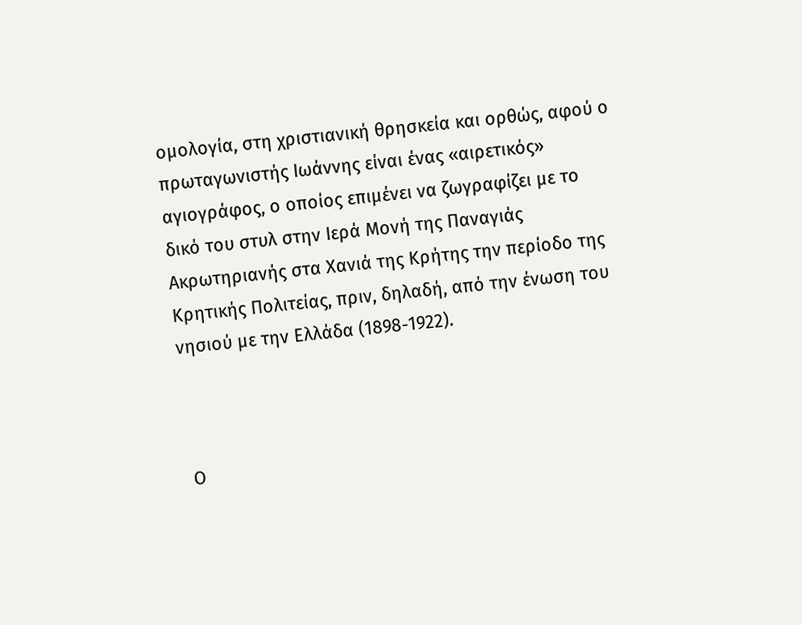ομολογία, στη χριστιανική θρησκεία και ορθώς, αφού ο πρωταγωνιστής Ιωάννης είναι ένας «αιρετικός» αγιογράφος, ο οποίος επιμένει να ζωγραφίζει με το δικό του στυλ στην Ιερά Μονή της Παναγιάς Ακρωτηριανής στα Χανιά της Κρήτης την περίοδο της Κρητικής Πολιτείας, πριν, δηλαδή, από την ένωση του νησιού με την Ελλάδα (1898-1922).



 Ο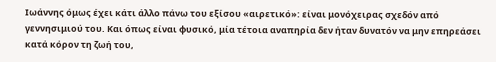Ιωάννης όμως έχει κάτι άλλο πάνω του εξίσου «αιρετικό»: είναι μονόχειρας σχεδόν από γεννησιμιού του. Και όπως είναι φυσικό, μία τέτοια αναπηρία δεν ήταν δυνατόν να μην επηρεάσει κατά κόρον τη ζωή του,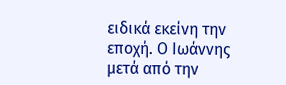ειδικά εκείνη την εποχή. Ο Ιωάννης μετά από την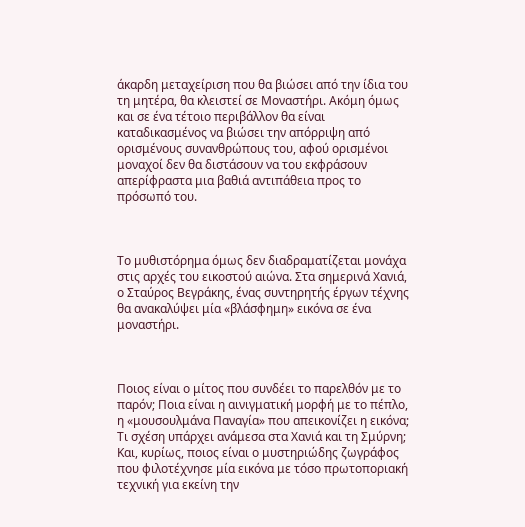άκαρδη μεταχείριση που θα βιώσει από την ίδια του τη μητέρα, θα κλειστεί σε Μοναστήρι. Ακόμη όμως και σε ένα τέτοιο περιβάλλον θα είναι καταδικασμένος να βιώσει την απόρριψη από ορισμένους συνανθρώπους του, αφού ορισμένοι μοναχοί δεν θα διστάσουν να του εκφράσουν απερίφραστα μια βαθιά αντιπάθεια προς το πρόσωπό του.



Το μυθιστόρημα όμως δεν διαδραματίζεται μονάχα στις αρχές του εικοστού αιώνα. Στα σημερινά Χανιά, ο Σταύρος Βεγράκης, ένας συντηρητής έργων τέχνης θα ανακαλύψει μία «βλάσφημη» εικόνα σε ένα μοναστήρι.



Ποιος είναι ο μίτος που συνδέει το παρελθόν με το παρόν; Ποια είναι η αινιγματική μορφή με το πέπλο, η «μουσουλμάνα Παναγία» που απεικονίζει η εικόνα; Τι σχέση υπάρχει ανάμεσα στα Χανιά και τη Σμύρνη; Και, κυρίως, ποιος είναι ο μυστηριώδης ζωγράφος που φιλοτέχνησε μία εικόνα με τόσο πρωτοποριακή τεχνική για εκείνη την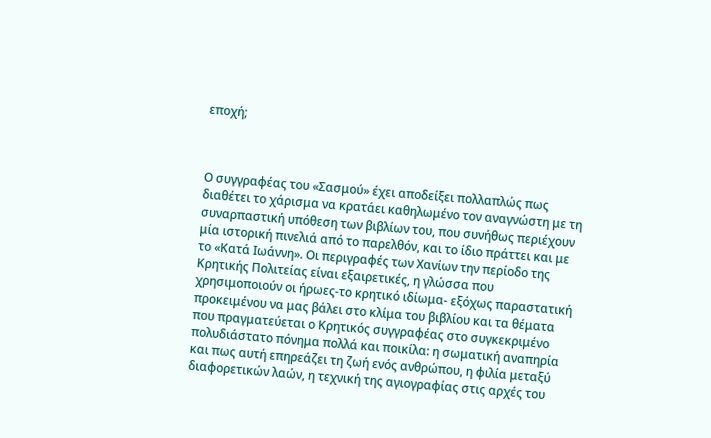εποχή;



Ο συγγραφέας του «Σασμού» έχει αποδείξει πολλαπλώς πως διαθέτει το χάρισμα να κρατάει καθηλωμένο τον αναγνώστη με τη συναρπαστική υπόθεση των βιβλίων του, που συνήθως περιέχουν μία ιστορική πινελιά από το παρελθόν, και το ίδιο πράττει και με το «Κατά Ιωάννη». Οι περιγραφές των Χανίων την περίοδο της Κρητικής Πολιτείας είναι εξαιρετικές, η γλώσσα που χρησιμοποιούν οι ήρωες-το κρητικό ιδίωμα- εξόχως παραστατική προκειμένου να μας βάλει στο κλίμα του βιβλίου και τα θέματα που πραγματεύεται ο Κρητικός συγγραφέας στο συγκεκριμένο πολυδιάστατο πόνημα πολλά και ποικίλα: η σωματική αναπηρία και πως αυτή επηρεάζει τη ζωή ενός ανθρώπου, η φιλία μεταξύ διαφορετικών λαών, η τεχνική της αγιογραφίας στις αρχές του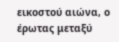εικοστού αιώνα, ο έρωτας μεταξύ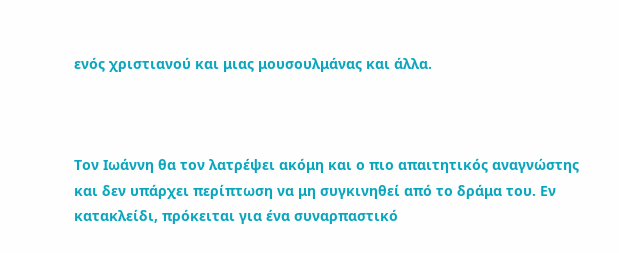ενός χριστιανού και μιας μουσουλμάνας και άλλα.



Τον Ιωάννη θα τον λατρέψει ακόμη και ο πιο απαιτητικός αναγνώστης και δεν υπάρχει περίπτωση να μη συγκινηθεί από το δράμα του. Εν κατακλείδι, πρόκειται για ένα συναρπαστικό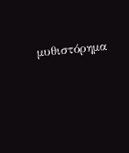μυθιστόρημα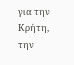για την Κρήτη, την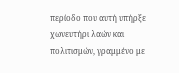περίοδο που αυτή υπήρξε χωνευτήρι λαών και πολιτισμών, γραμμένο με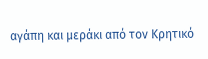αγάπη και μεράκι από τον Κρητικό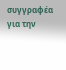συγγραφέα για την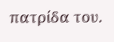πατρίδα του.